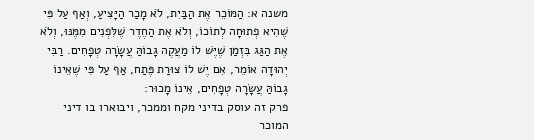משנה א: הַמּוֹכֵר אֶת הַבַּיִת, לֹא מָכַר הַיָּצִיעַ, וְאַף עַל פִּי שֶׁהִיא פְתוּחָה לְתוֹכוֹ, וְלֹא אֶת הַחֶדֶר שֶׁלִּפְנִים מִמֶּנּוּ, וְלֹא אֶת הַגַּג בִּזְמַן שֶׁיֶּשׁ לוֹ מַעֲקֶה גָבוֹהַּ עֲשָׂרָה טְפָחִים. רַבִּי יְהוּדָה אוֹמֵר, אִם יֶשׁ לוֹ צוּרַת פֶּתַח, אַף עַל פִּי שֶׁאֵינוֹ גָבוֹהַּ עֲשָׂרָה טְפָחִים, אֵינוֹ מָכוּר:
פרק זה עוסק בדיני מקח וממכר, ויבוארו בו דיני המוכר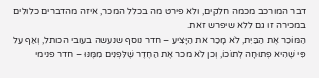דבר המורכב מכמה חלקים, ולא פירט מה בכלל המכר, איזה מהדברים כלולים במכירה זו גם ללא שיפרש זאת.
הַמּוֹכֵר אֶת הַבַּיִת, לֹא מָכַר את הַיָּצִיעַ – חדר נוסף שנעשה בעובי הכותל, וְאַף עַל פִּי שֶׁהִיא פְתוּחָה לְתוֹכוֹ, וְכן לֹא מכר אֶת הַחֶדֶר שֶׁלִּפְנִים מִמֶּנּוּ – חדר פנימי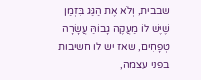שבבית, וְלֹא אֶת הַגַּג בִּזְמַן שֶׁיֶּשׁ לוֹ מַעֲקֶה גָבוֹהַּ עֲשָׂרָה טְפָחִים, שאז יש לו חשיבות בפני עצמה,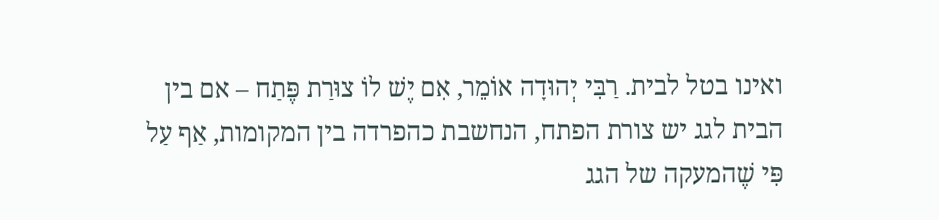ואינו בטל לבית. רַבִּי יְהוּדָה אוֹמֵר, אִם יֶשׁ לוֹ צוּרַת פֶּתַח – אם בין הבית לגג יש צורת הפתח, הנחשבת כהפרדה בין המקומות, אַף עַל פִּי שֶׁהמעקה של הגג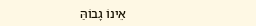אֵינוֹ גָבוֹהַּ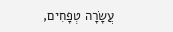עֲשָׂרָה טְפָחִים,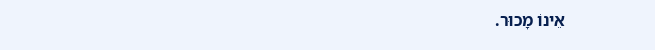אֵינוֹ מָכוּר.